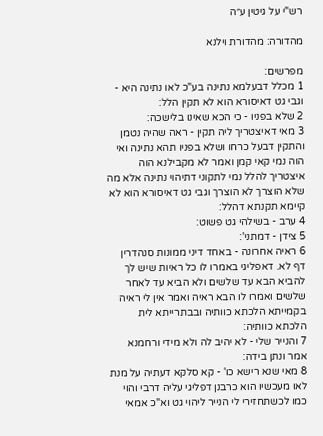רש"י על גיטין ע״ה

מהדורה: מהדורת וילנא

מפרשים:
1 מכלל דבעלמא נתינה בע"כ לאו נתינה היא - וגבי גט דאיסורא הוא לא תקין הלל:
2 שלא בפניו - כי הכא שאינו בלישכה:
3 מאי דאיצטריך ליה תקין - ראה שהיה נטמן והתקין דבעל כרחו ושלא בפניו תהא נתינה ואי הוה נמי קאי קמן ואמר לא מקבילנא הוה איצטריך להלל נמי לתקוני דתיהוי נתינה אלא מה שלא הוצרך לא הוצרך וגבי גט דאיסורא הוא לא קיימא תקנתא דהלל:
4 ערב - בשילהי גט פשוט:
5 צידן - דמתני':
6 ראיה אחרונה - באחד דיני ממונות סנהדרין דף לא. דאפליגי באמרו לו כל ראיות שיש לך להביא הבא עד שלשים ולא הביא עד לאחר שלשים ואמרו לו הבא ראיה ואמר אין לי ראיה בקמייתא הלכתא כוותיה ובבתרייתא לית הלכתא כוותיה:
7 והנייר שלי - לא יהיב לה ולא מידי ורחמנא אמר ונתן בידה:
8 מאי שנא רישא כו' - קא סלקא דעתיה על מנת לאו מעכשיו הוא כרבנן דפליגי עליה דרבי והוי כמו לכשתחזירי לי הנייר ליהוי גט וא"כ אמאי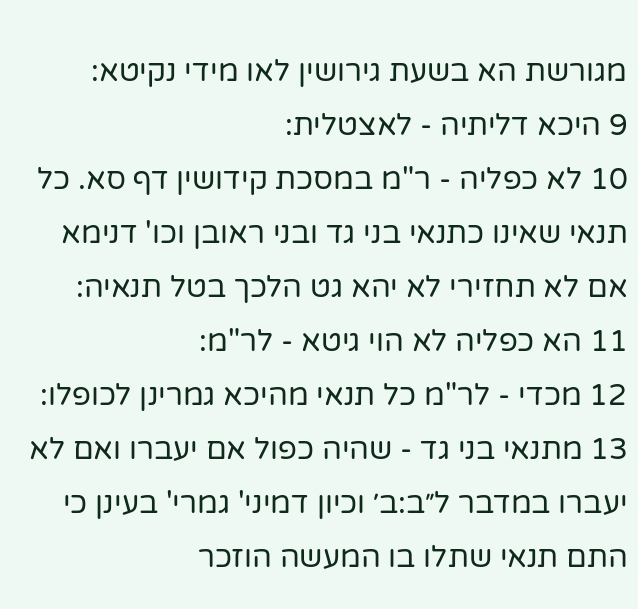מגורשת הא בשעת גירושין לאו מידי נקיטא:
9 היכא דליתיה - לאצטלית:
10 לא כפליה - ר"מ במסכת קידושין דף סא. כל תנאי שאינו כתנאי בני גד ובני ראובן וכו' דנימא אם לא תחזירי לא יהא גט הלכך בטל תנאיה:
11 הא כפליה לא הוי גיטא - לר"מ:
12 מכדי - לר"מ כל תנאי מהיכא גמרינן לכופלו:
13 מתנאי בני גד - שהיה כפול אם יעברו ואם לא יעברו במדבר ל״ב:ב׳ וכיון דמיני' גמרי' בעינן כי התם תנאי שתלו בו המעשה הוזכר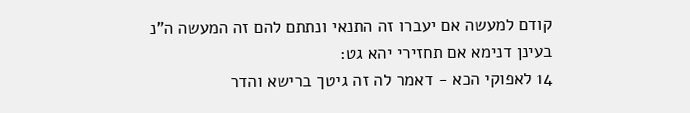קודם למעשה אם יעברו זה התנאי ונתתם להם זה המעשה ה"נ בעינן דנימא אם תחזירי יהא גט:
14 לאפוקי הכא - דאמר לה זה גיטך ברישא והדר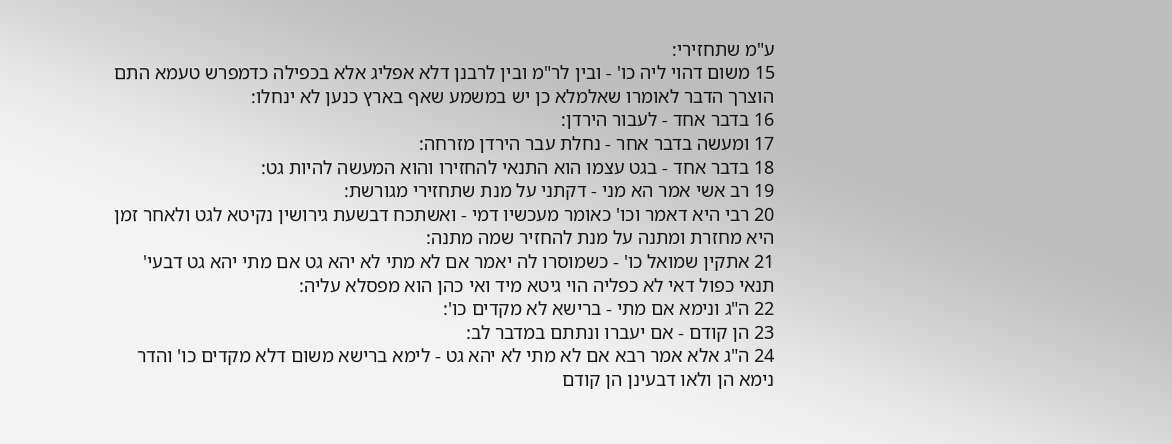ע"מ שתחזירי:
15 משום דהוי ליה כו' - ובין לר"מ ובין לרבנן דלא אפליג אלא בכפילה כדמפרש טעמא התם הוצרך הדבר לאומרו שאלמלא כן יש במשמע שאף בארץ כנען לא ינחלו:
16 בדבר אחד - לעבור הירדן:
17 ומעשה בדבר אחר - נחלת עבר הירדן מזרחה:
18 בדבר אחד - בגט עצמו הוא התנאי להחזירו והוא המעשה להיות גט:
19 רב אשי אמר הא מני - דקתני על מנת שתחזירי מגורשת:
20 רבי היא דאמר וכו' כאומר מעכשיו דמי - ואשתכח דבשעת גירושין נקיטא לגט ולאחר זמן היא מחזרת ומתנה על מנת להחזיר שמה מתנה:
21 אתקין שמואל כו' - כשמוסרו לה יאמר אם לא מתי לא יהא גט אם מתי יהא גט דבעי' תנאי כפול דאי לא כפליה הוי גיטא מיד ואי כהן הוא מפסלא עליה:
22 ה"ג ונימא אם מתי - ברישא לא מקדים כו':
23 הן קודם - אם יעברו ונתתם במדבר לב:
24 ה"ג אלא אמר רבא אם לא מתי לא יהא גט - לימא ברישא משום דלא מקדים כו' והדר נימא הן ולאו דבעינן הן קודם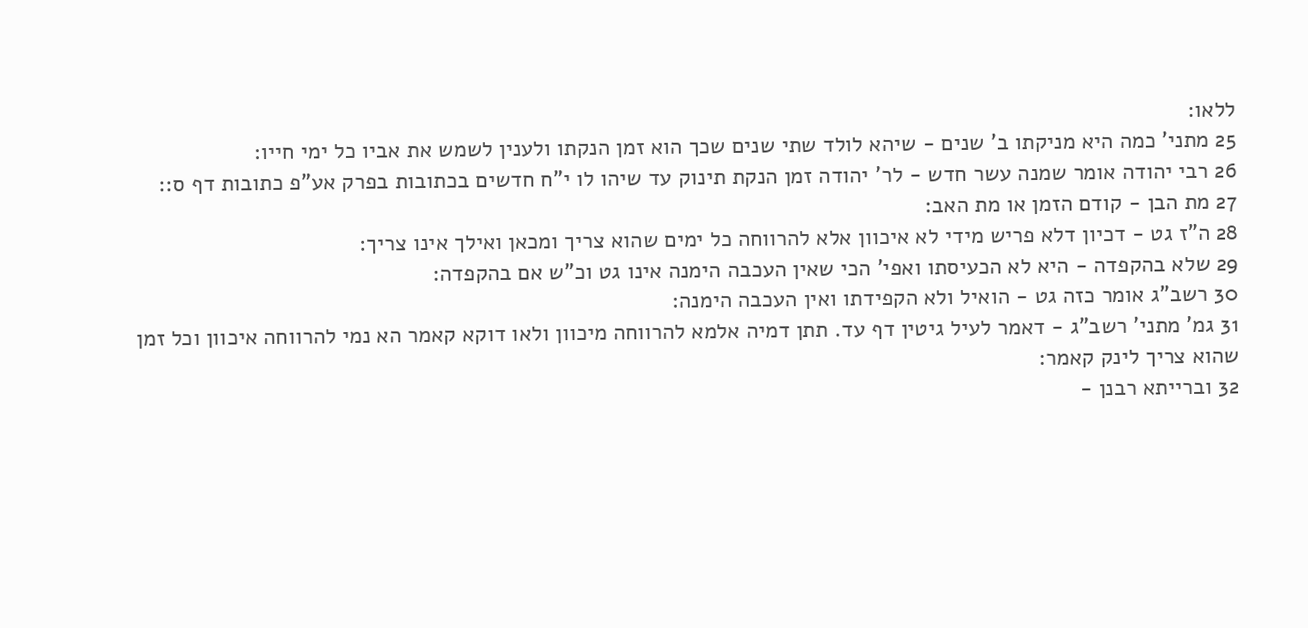ללאו:
25 מתני' כמה היא מניקתו ב' שנים - שיהא לולד שתי שנים שכך הוא זמן הנקתו ולענין לשמש את אביו כל ימי חייו:
26 רבי יהודה אומר שמנה עשר חדש - לר' יהודה זמן הנקת תינוק עד שיהו לו י"ח חדשים בכתובות בפרק אע"פ כתובות דף ס::
27 מת הבן - קודם הזמן או מת האב:
28 ה"ז גט - דכיון דלא פריש מידי לא איכוון אלא להרווחה כל ימים שהוא צריך ומכאן ואילך אינו צריך:
29 שלא בהקפדה - היא לא הכעיסתו ואפי' הכי שאין העכבה הימנה אינו גט וכ"ש אם בהקפדה:
30 רשב"ג אומר כזה גט - הואיל ולא הקפידתו ואין העכבה הימנה:
31 גמ' מתני' רשב"ג - דאמר לעיל גיטין דף עד. תתן דמיה אלמא להרווחה מיכוון ולאו דוקא קאמר הא נמי להרווחה איכוון וכל זמן שהוא צריך לינק קאמר:
32 וברייתא רבנן -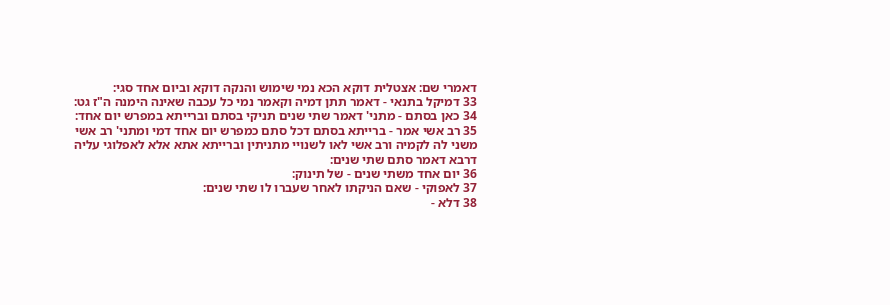דאמרי שם: אצטלית דוקא הכא נמי שימוש והנקה דוקא וביום אחד סגי:
33 דמיקל בתנאי - דאמר תתן דמיה וקאמר נמי כל עכבה שאינה הימנה ה"ז גט:
34 כאן בסתם - מתני' דאמר שתי שנים תניקי בסתם וברייתא במפרש יום אחד:
35 רב אשי אמר - ברייתא בסתם דכל סתם כמפרש יום אחד דמי ומתני' רב אשי משני לה לקמיה ורב אשי לאו לשנויי מתניתין וברייתא אתא אלא לאפלוגי עליה דרבא דאמר סתם שתי שנים:
36 יום אחד משתי שנים - של תינוק:
37 לאפוקי - שאם הניקתו לאחר שעברו לו שתי שנים:
38 דלא -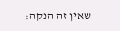שאין זה הנקה: